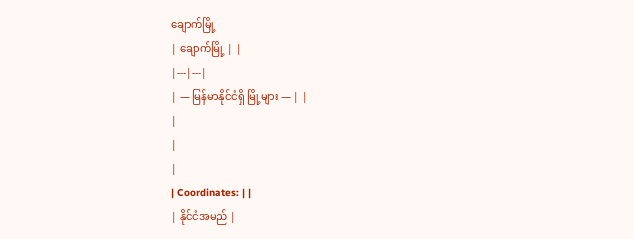ချောက်မြို့
| ချောက်မြို့ | |
|---|---|
| — မြန်မာနိုင်ငံရှိ မြို့များ — | |
|
|
|
| Coordinates: | |
| နိုင်ငံအမည် |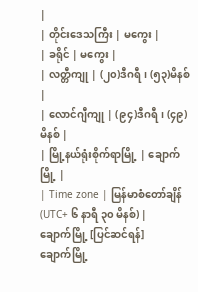|
| တိုင်းဒေသကြီး | မကွေး |
| ခရိုင် | မကွေး |
| လတ္တီကျု | (၂၀)ဒီဂရီ၊ (၅၃)မိနစ် |
| လောင်ဂျီကျု | (၉၄)ဒီဂရီ၊ (၄၉)မိနစ် |
| မြို့နယ်ရုံးစိုက်ရာမြို့ | ချောက်မြို့ |
| Time zone | မြန်မာစံတော်ချိန် (UTC+ ၆ နာရီ ၃၀ မိနစ်) |
ချောက်မြို့ [ပြင်ဆင်ရန်]
ချောက်မြို့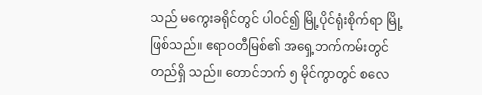သည် မကွေးခရိုင်တွင် ပါဝင်၍ မြို့ပိုင်ရုံးစိုက်ရာ မြို့ ဖြစ်သည်။ ဧရာဝတီမြစ်၏ အရှေ့ဘက်ကမ်းတွင် တည်ရှိ သည်။ တောင်ဘက် ၅ မိုင်ကွာတွင် စလေ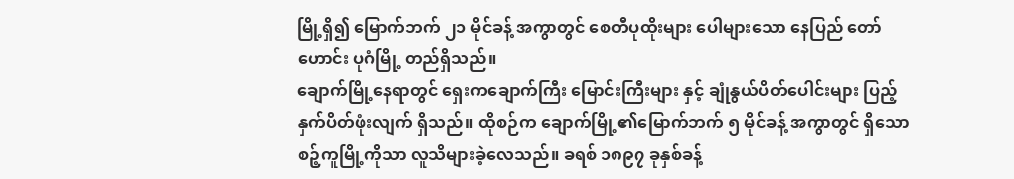မြို့ရှိ၍ မြောက်ဘက် ၂၁ မိုင်ခန့် အကွာတွင် စေတီပုထိုးများ ပေါများသော နေပြည် တော်ဟောင်း ပုဂံမြို့ တည်ရှိသည်။
ချောက်မြို့နေရာတွင် ရှေးကချောက်ကြီး မြောင်းကြီးများ နှင့် ချုံနွယ်ပိတ်ပေါင်းများ ပြည့်နှက်ပိတ်ဖုံးလျက် ရှိသည်။ ထိုစဉ်က ချောက်မြို့၏မြောက်ဘက် ၅ မိုင်ခန့် အကွာတွင် ရှိသော စဉ့်ကူမြို့ကိုသာ လူသိများခဲ့လေသည်။ ခရစ် ၁၈၉၇ ခုနှစ်ခန့်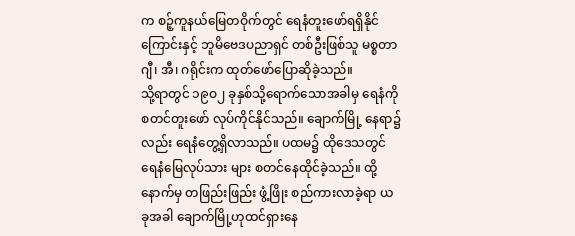က စဉ့်ကူနယ်မြေတဝိုက်တွင် ရေနံတူးဖော်ရရှိနိုင် ကြောင်းနှင့် ဘူမိဗေဒပညာရှင် တစ်ဦးဖြစ်သူ မစ္စတာဂျီ၊ အီ၊ ဂရိုင်းက ထုတ်ဖော်ပြောဆိုခဲ့သည်။
သို့ရာတွင် ၁၉ဝ၂ ခုနှစ်သို့ရောက်သောအခါမှ ရေနံကို စတင်တူးဖော် လုပ်ကိုင်နိုင်သည်။ ချောက်မြို့ နေရာ၌လည်း ရေနံတွေ့ရှိလာသည်။ ပထမ၌ ထိုဒေသတွင် ရေနံမြေလုပ်သား များ စတင်နေထိုင်ခဲ့သည်။ ထို့နောက်မှ တဖြည်းဖြည်း ဖွံ့ဖြိုး စည်ကားလာခဲ့ရာ ယခုအခါ ချောက်မြို့ဟုထင်ရှားနေ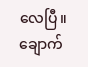လေပြီ။ ချောက်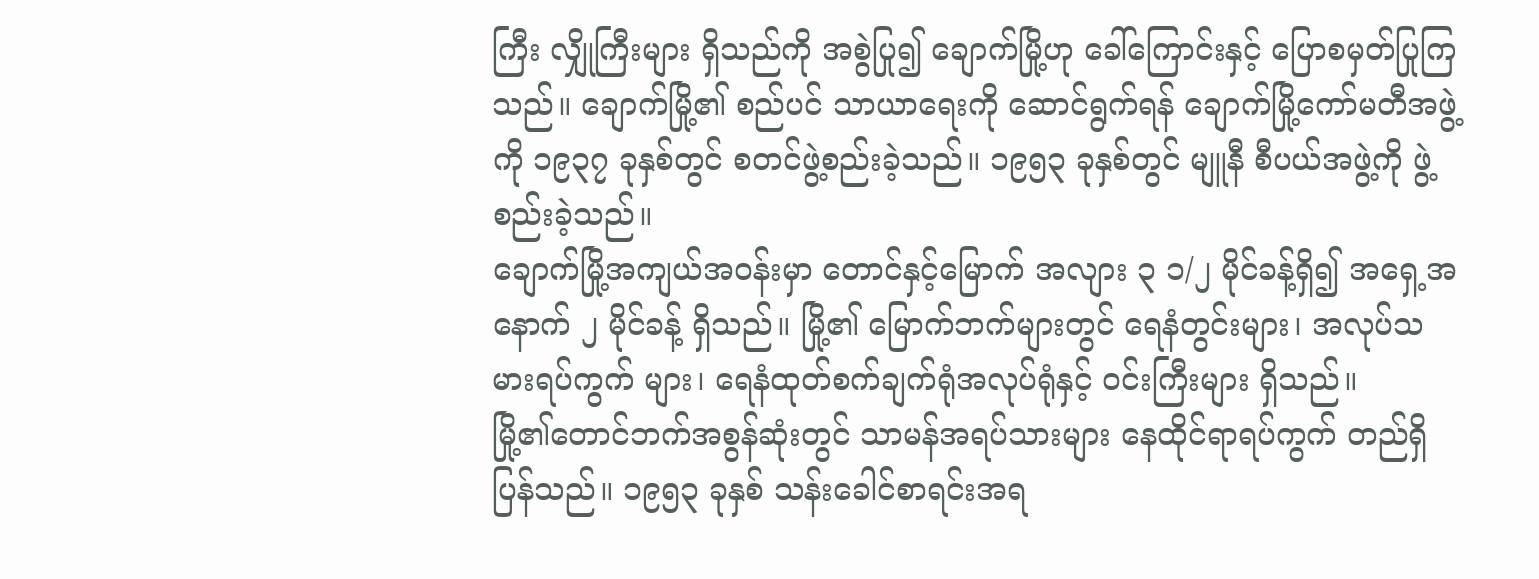ကြီး လျှိုကြီးများ ရှိသည်ကို အစွဲပြု၍ ချောက်မြို့ဟု ခေါ်ကြောင်းနှင့် ပြောစမှတ်ပြုကြသည်။ ချောက်မြို့၏ စည်ပင် သာယာရေးကို ဆောင်ရွက်ရန် ချောက်မြို့ကော်မတီအဖွဲ့ကို ၁၉၃၇ ခုနှစ်တွင် စတင်ဖွဲ့စည်းခဲ့သည်။ ၁၉၅၃ ခုနှစ်တွင် မျူနီ စီပယ်အဖွဲ့ကို ဖွဲ့စည်းခဲ့သည်။
ချောက်မြို့အကျယ်အဝန်းမှာ တောင်နှင့်မြောက် အလျား ၃ ၁/၂ မိုင်ခန့်ရှိ၍ အရှေ့အနောက် ၂ မိုင်ခန့် ရှိသည်။ မြို့၏ မြောက်ဘက်များတွင် ရေနံတွင်းများ၊ အလုပ်သမားရပ်ကွက် များ၊ ရေနံထုတ်စက်ချက်ရုံအလုပ်ရုံနှင့် ဝင်းကြီးများ ရှိသည်။
မြို့၏တောင်ဘက်အစွန်ဆုံးတွင် သာမန်အရပ်သားများ နေထိုင်ရာရပ်ကွက် တည်ရှိ ပြန်သည်။ ၁၉၅၃ ခုနှစ် သန်းခေါင်စာရင်းအရ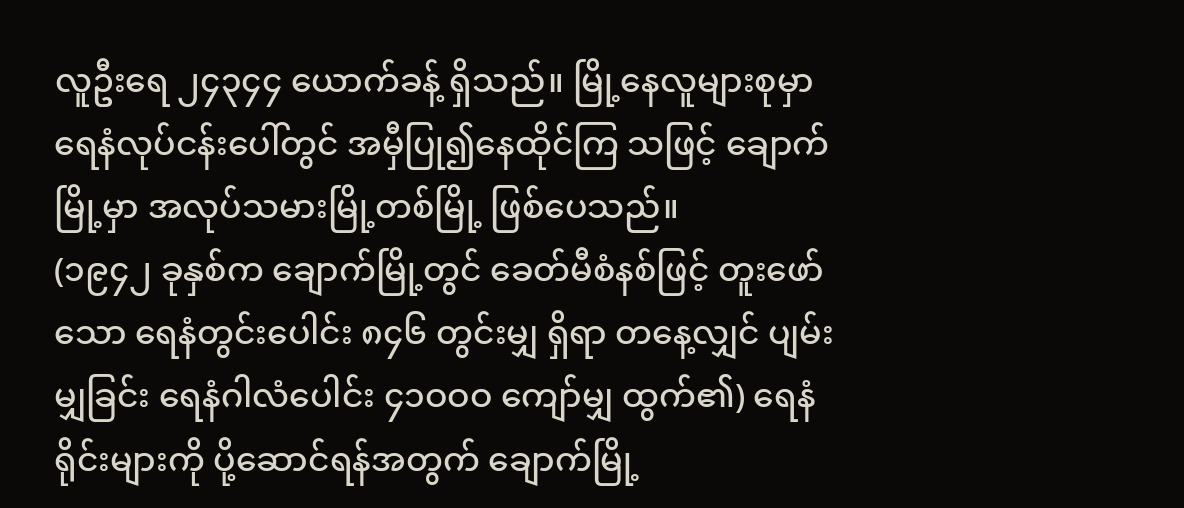လူဦးရေ ၂၄၃၄၄ ယောက်ခန့် ရှိသည်။ မြို့နေလူများစုမှာ ရေနံလုပ်ငန်းပေါ်တွင် အမှီပြု၍နေထိုင်ကြ သဖြင့် ချောက်မြို့မှာ အလုပ်သမားမြို့တစ်မြို့ ဖြစ်ပေသည်။
(၁၉၄၂ ခုနှစ်က ချောက်မြို့တွင် ခေတ်မီစံနစ်ဖြင့် တူးဖော်သော ရေနံတွင်းပေါင်း ၈၄၆ တွင်းမျှ ရှိရာ တနေ့လျှင် ပျမ်းမျှခြင်း ရေနံဂါလံပေါင်း ၄၁ဝဝဝ ကျော်မျှ ထွက်၏) ရေနံရိုင်းများကို ပို့ဆောင်ရန်အတွက် ချောက်မြို့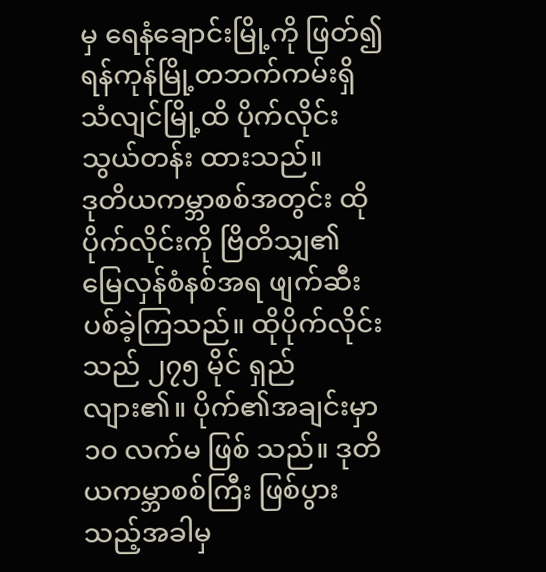မှ ရေနံချောင်းမြို့ကို ဖြတ်၍ ရန်ကုန်မြို့တဘက်ကမ်းရှိ သံလျင်မြို့ထိ ပိုက်လိုင်းသွယ်တန်း ထားသည်။
ဒုတိယကမ္ဘာစစ်အတွင်း ထိုပိုက်လိုင်းကို ဗြိတိသျှ၏ မြေလှန်စံနစ်အရ ဖျက်ဆီးပစ်ခဲ့ကြသည်။ ထိုပိုက်လိုင်းသည် ၂၇၅ မိုင် ရှည်လျား၏။ ပိုက်၏အချင်းမှာ ၁ဝ လက်မ ဖြစ် သည်။ ဒုတိယကမ္ဘာစစ်ကြီး ဖြစ်ပွားသည့်အခါမှ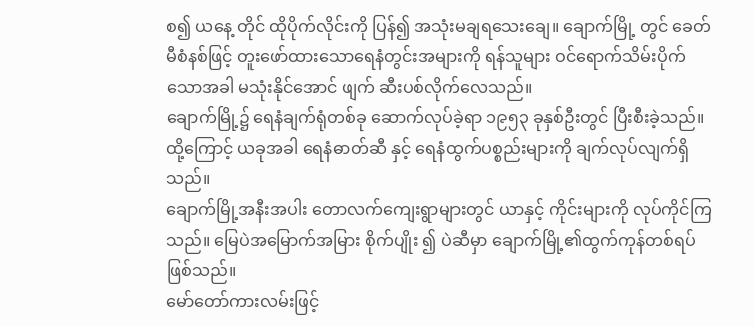စ၍ ယနေ့ တိုင် ထိုပိုက်လိုင်းကို ပြန်၍ အသုံးမချရသေးချေ။ ချောက်မြို့ တွင် ခေတ်မီစံနစ်ဖြင့် တူးဖော်ထားသောရေနံတွင်းအများကို ရန်သူများ ဝင်ရောက်သိမ်းပိုက်သောအခါ မသုံးနိုင်အောင် ဖျက် ဆီးပစ်လိုက်လေသည်။
ချောက်မြို့၌ ရေနံချက်ရုံတစ်ခု ဆောက်လုပ်ခဲ့ရာ ၁၉၅၃ ခုနှစ်ဦးတွင် ပြီးစီးခဲ့သည်။ ထို့ကြောင့် ယခုအခါ ရေနံဓာတ်ဆီ နှင့် ရေနံထွက်ပစ္စည်းများကို ချက်လုပ်လျက်ရှိသည်။
ချောက်မြို့အနီးအပါး တောလက်ကျေးရွာများတွင် ယာနှင့် ကိုင်းများကို လုပ်ကိုင်ကြသည်။ မြေပဲအမြောက်အမြား စိုက်ပျိုး ၍ ပဲဆီမှာ ချောက်မြို့၏ထွက်ကုန်တစ်ရပ် ဖြစ်သည်။
မော်တော်ကားလမ်းဖြင့်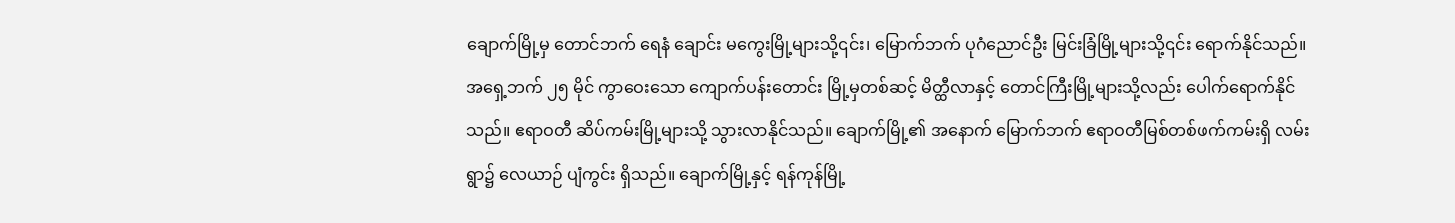ချောက်မြို့မှ တောင်ဘက် ရေနံ ချောင်း မကွေးမြို့များသို့၎င်း၊ မြောက်ဘက် ပုဂံညောင်ဦး မြင်းခြံမြို့များသို့၎င်း ရောက်နိုင်သည်။ အရှေ့ဘက် ၂၅ မိုင် ကွာဝေးသော ကျောက်ပန်းတောင်း မြို့မှတစ်ဆင့် မိတ္ထီလာနှင့် တောင်ကြီးမြို့များသို့လည်း ပေါက်ရောက်နိုင်သည်။ ဧရာဝတီ ဆိပ်ကမ်းမြို့များသို့ သွားလာနိုင်သည်။ ချောက်မြို့၏ အနောက် မြောက်ဘက် ဧရာဝတီမြစ်တစ်ဖက်ကမ်းရှိ လမ်းရွာ၌ လေယာဉ် ပျံကွင်း ရှိသည်။ ချောက်မြို့နှင့် ရန်ကုန်မြို့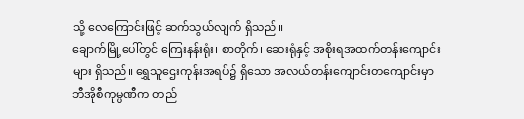သို့ လေကြောင်းဖြင့် ဆက်သွယ်လျက် ရှိသည်။
ချောက်မြို့ပေါ်တွင် ကြေးနန်းရုံး၊ စာတိုက်၊ ဆေးရုံနှင့် အစိုးရအထက်တန်းကျောင်းများ ရှိသည်။ ရွှေသူဌေးကုန်းအရပ်၌ ရှိသော အလယ်တန်းကျောင်းတကျောင်းမှာ ဘီအိုစီကုမ္ပဏီက တည်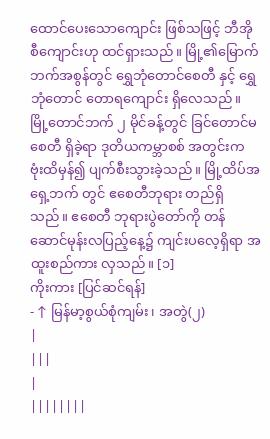ထောင်ပေးသောကျောင်း ဖြစ်သဖြင့် ဘီအိုစီကျောင်းဟု ထင်ရှားသည်။ မြို့၏မြောက်ဘက်အစွန်တွင် ရွှေဘုံတောင်စေတီ နှင့် ရွှေဘုံတောင် တောရကျောင်း ရှိလေသည်။ မြို့တောင်ဘက် ၂ မိုင်ခန့်တွင် ခြင်တောင်မစေတီ ရှိခဲ့ရာ ဒုတိယကမ္ဘာစစ် အတွင်းက ဗုံးထိမှန်၍ ပျက်စီးသွားခဲ့သည်။ မြို့ထိပ်အရှေ့ဘက် တွင် ဧစေတီဘုရား တည်ရှိသည်။ ဧစေတီ ဘုရားပွဲတော်ကို တန်ဆောင်မုန်းလပြည့်နေ့၌ ကျင်းပလေ့ရှိရာ အထူးစည်ကား လှသည်။ [၁]
ကိုးကား [ပြင်ဆင်ရန်]
- ↑ မြန်မာ့စွယ်စုံကျမ်း၊ အတွဲ(၂)
|
|||
|
||||||||